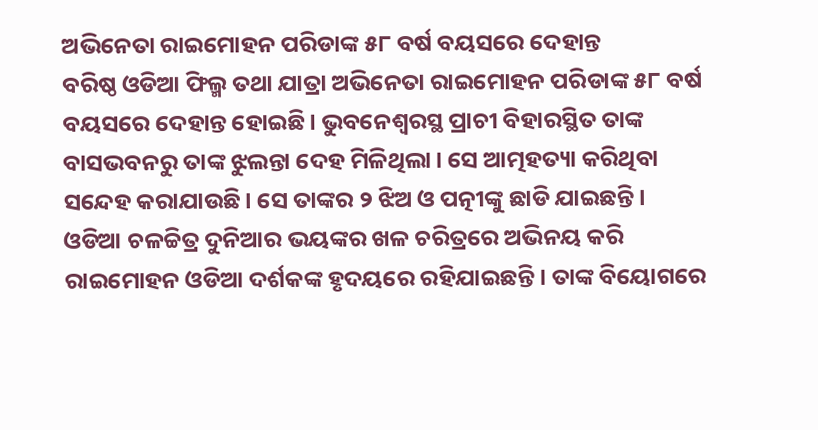ଅଭିନେତା ରାଇମୋହନ ପରିଡାଙ୍କ ୫୮ ବର୍ଷ ବୟସରେ ଦେହାନ୍ତ
ବରିଷ୍ଠ ଓଡିଆ ଫିଲ୍ମ ତଥା ଯାତ୍ରା ଅଭିନେତା ରାଇମୋହନ ପରିଡାଙ୍କ ୫୮ ବର୍ଷ ବୟସରେ ଦେହାନ୍ତ ହୋଇଛି। ଭୁବନେଶ୍ୱରସ୍ଥ ପ୍ରାଚୀ ବିହାରସ୍ଥିତ ତାଙ୍କ ବାସଭବନରୁ ତାଙ୍କ ଝୁଲନ୍ତା ଦେହ ମିଳିଥିଲା। ସେ ଆତ୍ମହତ୍ୟା କରିଥିବା ସନ୍ଦେହ କରାଯାଉଛି। ସେ ତାଙ୍କର ୨ ଝିଅ ଓ ପତ୍ନୀଙ୍କୁ ଛାଡି ଯାଇଛନ୍ତି।
ଓଡିଆ ଚଳଚ୍ଚିତ୍ର ଦୁନିଆର ଭୟଙ୍କର ଖଳ ଚରିତ୍ରରେ ଅଭିନୟ କରି ରାଇମୋହନ ଓଡିଆ ଦର୍ଶକଙ୍କ ହୃଦୟରେ ରହିଯାଇଛନ୍ତି। ତାଙ୍କ ବିୟୋଗରେ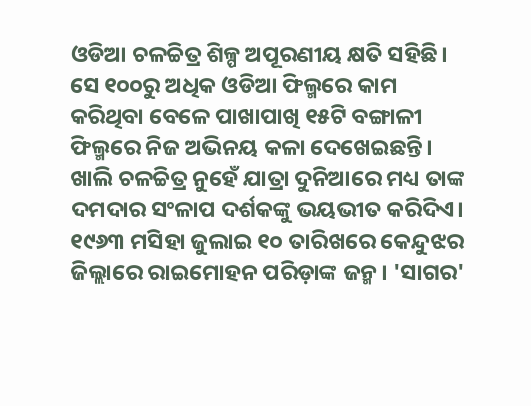ଓଡିଆ ଚଳଚ୍ଚିତ୍ର ଶିଳ୍ପ ଅପୂରଣୀୟ କ୍ଷତି ସହିଛି। ସେ ୧୦୦ରୁ ଅଧିକ ଓଡିଆ ଫିଲ୍ମରେ କାମ କରିଥିବା ବେଳେ ପାଖାପାଖି ୧୫ଟି ବଙ୍ଗାଳୀ ଫିଲ୍ମରେ ନିଜ ଅଭିନୟ କଳା ଦେଖେଇଛନ୍ତି। ଖାଲି ଚଳଚ୍ଚିତ୍ର ନୁହେଁ ଯାତ୍ରା ଦୁନିଆରେ ମଧ୍ୟ ତାଙ୍କ ଦମଦାର ସଂଳାପ ଦର୍ଶକଙ୍କୁ ଭୟଭୀତ କରିଦିଏ।
୧୯୬୩ ମସିହା ଜୁଲାଇ ୧୦ ତାରିଖରେ କେନ୍ଦୁଝର ଜିଲ୍ଲାରେ ରାଇମୋହନ ପରିଡ଼ାଙ୍କ ଜନ୍ମ। 'ସାଗର'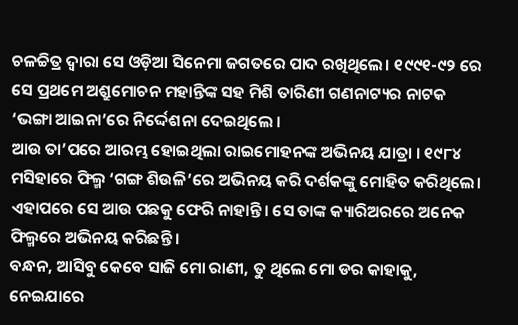ଚଳଚ୍ଚିତ୍ର ଦ୍ୱାରା ସେ ଓଡ଼ିଆ ସିନେମା ଜଗତରେ ପାଦ ରଖିଥିଲେ। ୧୯୯୧-୯୨ ରେ ସେ ପ୍ରଥମେ ଅଶ୍ରୁମୋଚନ ମହାନ୍ତିଙ୍କ ସହ ମିଶି ତାରିଣୀ ଗଣନାଟ୍ୟର ନାଟକ ‘ଭଙ୍ଗା ଆଇନା’ରେ ନିର୍ଦ୍ଦେଶନା ଦେଇଥିଲେ ।
ଆଉ ତା’ପରେ ଆରମ୍ଭ ହୋଇଥିଲା ରାଇମୋହନଙ୍କ ଅଭିନୟ ଯାତ୍ରା । ୧୯୮୪ ମସିହାରେ ଫିଲ୍ମ ‘ଗଙ୍ଗ ଶିଉଳି’ରେ ଅଭିନୟ କରି ଦର୍ଶକଙ୍କୁ ମୋହିତ କରିଥିଲେ। ଏହାପରେ ସେ ଆଉ ପଛକୁ ଫେରି ନାହାନ୍ତି। ସେ ତାଙ୍କ କ୍ୟାରିଅରରେ ଅନେକ ଫିଲ୍ମରେ ଅଭିନୟ କରିଛନ୍ତି ।
ବନ୍ଧନ, ଆସିବୁ କେବେ ସାଜି ମୋ ରାଣୀ, ତୁ ଥିଲେ ମୋ ଡର କାହାକୁ, ନେଇଯାରେ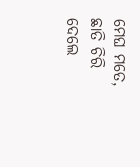ମେଘ ମତେ, ଛାତି ଚିରି ଦେଲେ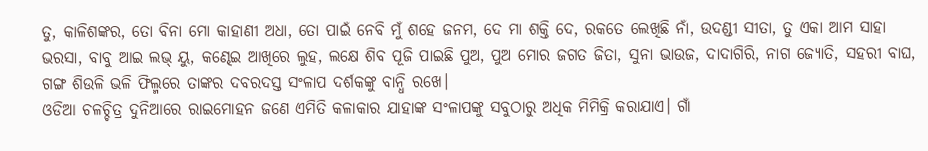ତୁ, କାଳିଶଙ୍କର, ତୋ ବିନା ମୋ କାହାଣୀ ଅଧା, ତୋ ପାଇଁ ନେବି ମୁଁ ଶହେ ଜନମ, ଦେ ମା ଶକ୍ତି ଦେ, ରକତେ ଲେଖିଛି ନାଁ, ଉଦଣ୍ଡୀ ସୀତା, ତୁ ଏକା ଆମ ସାହା ଭରସା, ବାବୁ ଆଇ ଲଭ୍ ୟୁ, କଣ୍ଢେଇ ଆଖିରେ ଲୁହ, ଲକ୍ଷେ ଶିବ ପୂଜି ପାଇଛି ପୁଅ, ପୁଅ ମୋର ଜଗତ ଜିତା, ସୁନା ଭାଉଜ, ଦାଦାଗିରି, ନାଗ ଜ୍ୟୋତି, ସହରୀ ବାଘ, ଗଙ୍ଗ ଶିଉଳି ଭଳି ଫିଲ୍ମରେ ତାଙ୍କର ଦବରଦସ୍ତ ସଂଳାପ ଦର୍ଶକଙ୍କୁ ବାନ୍ଧି ରଖେ।
ଓଡିଆ ଚଳଚ୍ଚିତ୍ର ଦୁନିଆରେ ରାଇମୋହନ ଜଣେ ଏମିତି କଳାକାର ଯାହାଙ୍କ ସଂଳାପଙ୍କୁ ସବୁଠାରୁ ଅଧିକ ମିମିକ୍ରି କରାଯାଏ। ଗାଁ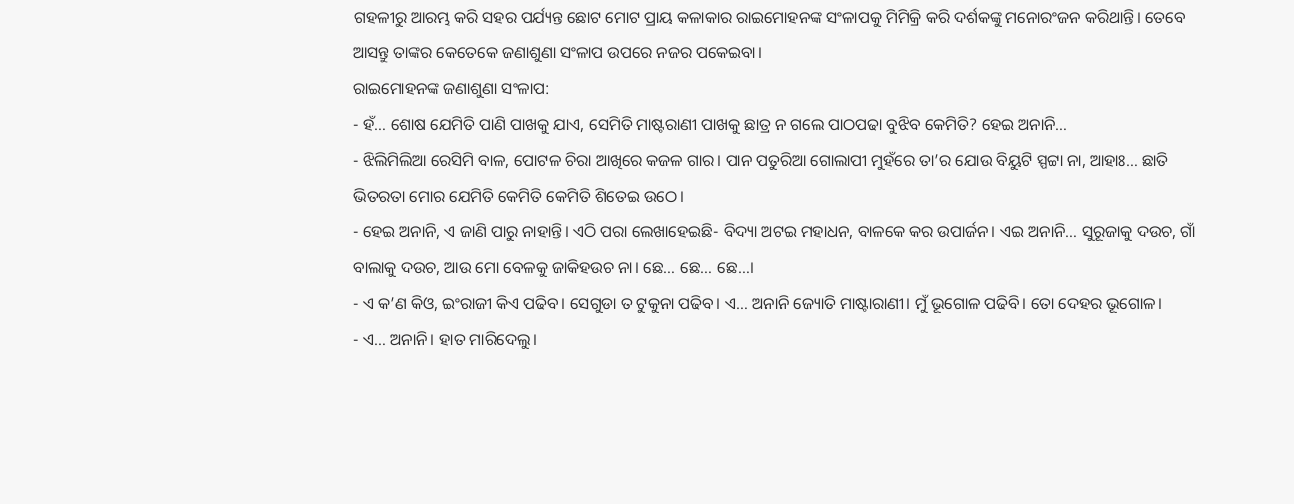ଗହଳୀରୁ ଆରମ୍ଭ କରି ସହର ପର୍ଯ୍ୟନ୍ତ ଛୋଟ ମୋଟ ପ୍ରାୟ କଳାକାର ରାଇମୋହନଙ୍କ ସଂଳାପକୁ ମିମିକ୍ରି କରି ଦର୍ଶକଙ୍କୁ ମନୋରଂଜନ କରିଥାନ୍ତି। ତେବେ ଆସନ୍ତୁ ତାଙ୍କର କେତେକେ ଜଣାଶୁଣା ସଂଳାପ ଉପରେ ନଜର ପକେଇବା।
ରାଇମୋହନଙ୍କ ଜଣାଶୁଣା ସଂଳାପ:
- ହଁ… ଶୋଷ ଯେମିତି ପାଣି ପାଖକୁ ଯାଏ, ସେମିତି ମାଷ୍ଟରାଣୀ ପାଖକୁ ଛାତ୍ର ନ ଗଲେ ପାଠପଢା ବୁଝିବ କେମିତି? ହେଇ ଅନାନି…
- ଝିଲିମିଲିଆ ରେସିମି ବାଳ, ପୋଟଳ ଚିରା ଆଖିରେ କଜଳ ଗାର। ପାନ ପତୁରିଆ ଗୋଲାପୀ ମୁହଁରେ ତା’ର ଯୋଉ ବିୟୁଟି ସ୍ପଟ୍ଟା ନା, ଆହାଃ… ଛାତି ଭିତରତା ମୋର ଯେମିତି କେମିତି କେମିତି ଶିତେଇ ଉଠେ।
- ହେଇ ଅନାନି, ଏ ଜାଣି ପାରୁ ନାହାନ୍ତି। ଏଠି ପରା ଲେଖାହେଇଛି- ବିଦ୍ୟା ଅଟଇ ମହାଧନ, ବାଳକେ କର ଉପାର୍ଜନ। ଏଇ ଅନାନି… ସୁରୂଜାକୁ ଦଉଚ, ଗାଁ ବାଲାକୁ ଦଉଚ, ଆଉ ମୋ ବେଳକୁ ଜାକିହଉଚ ନା। ଛେ… ଛେ… ଛେ…।
- ଏ କ’ଣ କିଓ, ଇଂରାଜୀ କିଏ ପଢିବ। ସେଗୁଡା ତ ଟୁକୁନା ପଢିବ। ଏ… ଅନାନି ଜ୍ୟୋତି ମାଷ୍ଟାରାଣୀ। ମୁଁ ଭୂଗୋଳ ପଢିବି। ତୋ ଦେହର ଭୂଗୋଳ।
- ଏ… ଅନାନି। ହାତ ମାରିଦେଲୁ।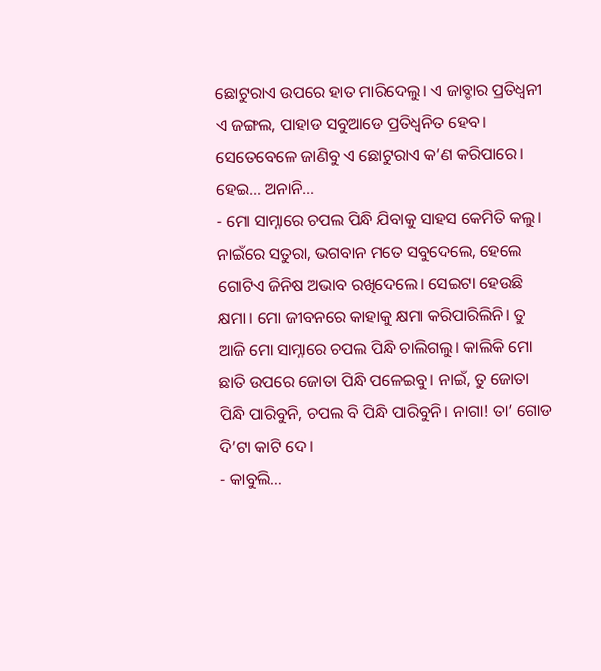ଛୋଟୁରାଏ ଉପରେ ହାତ ମାରିଦେଲୁ। ଏ ଜାବ୍ଡାର ପ୍ରତିଧ୍ୱନୀ ଏ ଜଙ୍ଗଲ, ପାହାଡ ସବୁଆଡେ ପ୍ରତିଧ୍ୱନିତ ହେବ। ସେତେବେଳେ ଜାଣିବୁ ଏ ଛୋଟୁରାଏ କ’ଣ କରିପାରେ। ହେଇ… ଅନାନି…
- ମୋ ସାମ୍ନାରେ ଚପଲ ପିନ୍ଧି ଯିବାକୁ ସାହସ କେମିତି କଲୁ। ନାଇଁରେ ସତୁରା, ଭଗବାନ ମତେ ସବୁଦେଲେ, ହେଲେ ଗୋଟିଏ ଜିନିଷ ଅଭାବ ରଖିଦେଲେ। ସେଇଟା ହେଉଛି କ୍ଷମା। ମୋ ଜୀବନରେ କାହାକୁ କ୍ଷମା କରିପାରିଲିନି। ତୁ ଆଜି ମୋ ସାମ୍ନାରେ ଚପଲ ପିନ୍ଧି ଚାଲିଗଲୁ। କାଲିକି ମୋ ଛାତି ଉପରେ ଜୋତା ପିନ୍ଧି ପଳେଇବୁ। ନାଇଁ, ତୁ ଜୋତା ପିନ୍ଧି ପାରିବୁନି, ଚପଲ ବି ପିନ୍ଧି ପାରିବୁନି। ନାଗା! ତା’ ଗୋଡ ଦି’ଟା କାଟି ଦେ।
- କାବୁଲି…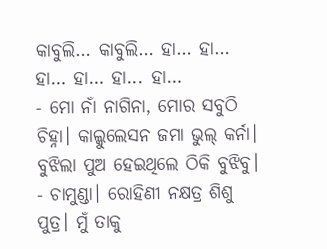କାବୁଲି… କାବୁଲି… ହା… ହା… ହା… ହା… ହା... ହା…
- ମୋ ନାଁ ନାଗିନା, ମୋର ସବୁଠି ଚିହ୍ନା। କାଲ୍କୁଲେସନ ଜମା ଭୁଲ୍ କର୍ନା। ବୁଝିଲା ପୁଅ ହେଇଥିଲେ ଠିକି ବୁଝିବୁ।
- ଚାମୁଣ୍ଡା। ରୋହିଣୀ ନକ୍ଷତ୍ର ଶିଶୁ ପୁତ୍ର। ମୁଁ ତାକୁ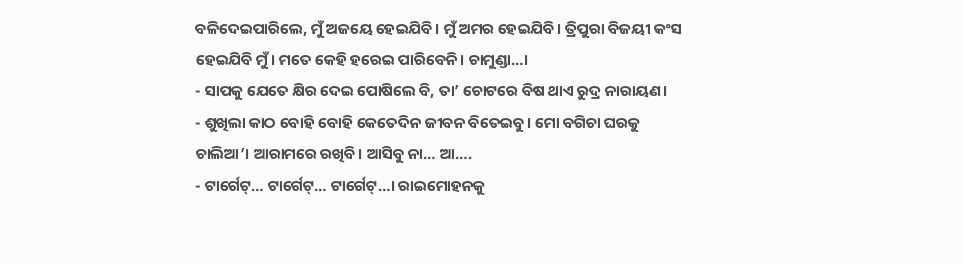ବଳିଦେଇପାରିଲେ, ମୁଁ ଅଜୟେ ହେଇଯିବି। ମୁଁ ଅମର ହେଇଯିବି। ତ୍ରିପୁରା ବିଜୟୀ କଂସ ହେଇଯିବି ମୁଁ। ମତେ କେହି ହରେଇ ପାରିବେନି। ଚାମୁଣ୍ଡା…।
- ସାପକୁ ଯେତେ କ୍ଷିର ଦେଇ ପୋଷିଲେ ବି, ତା’ ଚୋଟରେ ବିଷ ଥାଏ ରୁଦ୍ର ନାରାୟଣ।
- ଶୁଖିଲା କାଠ ବୋହି ବୋହି କେତେଦିନ ଜୀବନ ବିତେଇବୁ। ମୋ ବଗିଚା ଘରକୁ ଚାଲିଆ’। ଆରାମରେ ରଖିବି। ଆସିବୁ ନା… ଆ….
- ଟାର୍ଗେଟ୍… ଟାର୍ଗେଟ୍… ଟାର୍ଗେଟ୍…। ରାଇମୋହନକୁ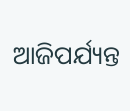ଆଜିପର୍ଯ୍ୟନ୍ତ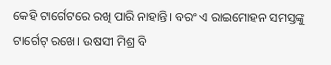କେହି ଟାର୍ଗେଟରେ ରଖି ପାରି ନାହାନ୍ତି। ବରଂ ଏ ରାଇମୋହନ ସମସ୍ତଙ୍କୁ ଟାର୍ଗେଟ୍ ରଖେ। ଉଷସୀ ମିଶ୍ର ବି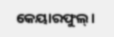କେୟାରଫୁଲ୍।